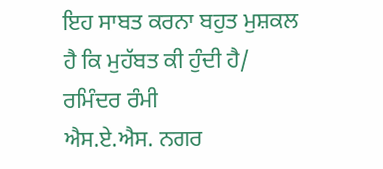ਇਹ ਸਾਬਤ ਕਰਨਾ ਬਹੁਤ ਮੁਸ਼ਕਲ ਹੈ ਕਿ ਮੁਹੱਬਤ ਕੀ ਹੁੰਦੀ ਹੈ/ ਰਮਿੰਦਰ ਰੰਮੀ
ਐਸ.ਏ.ਐਸ. ਨਗਰ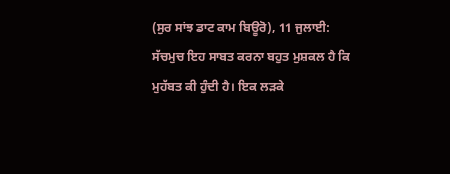(ਸੁਰ ਸਾਂਝ ਡਾਟ ਕਾਮ ਬਿਊਰੋ), 11 ਜੁਲਾਈ:
ਸੱਚਮੁਚ ਇਹ ਸਾਬਤ ਕਰਨਾ ਬਹੁਤ ਮੁਸ਼ਕਲ ਹੈ ਕਿ ਮੁਹੱਬਤ ਕੀ ਹੁੰਦੀ ਹੈ। ਇਕ ਲੜਕੇ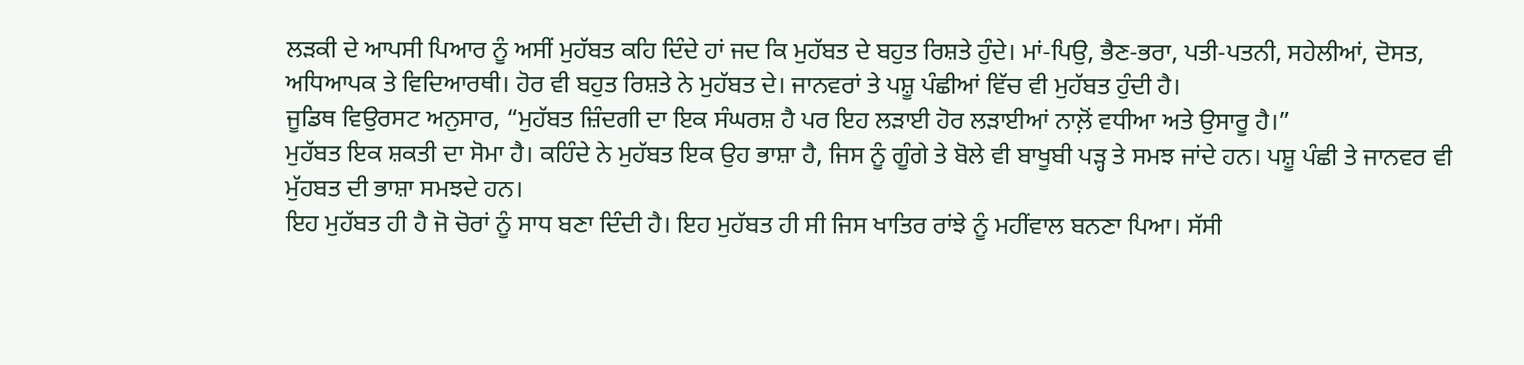ਲੜਕੀ ਦੇ ਆਪਸੀ ਪਿਆਰ ਨੂੰ ਅਸੀਂ ਮੁਹੱਬਤ ਕਹਿ ਦਿੰਦੇ ਹਾਂ ਜਦ ਕਿ ਮੁਹੱਬਤ ਦੇ ਬਹੁਤ ਰਿਸ਼ਤੇ ਹੁੰਦੇ। ਮਾਂ-ਪਿਉ, ਭੈਣ-ਭਰਾ, ਪਤੀ-ਪਤਨੀ, ਸਹੇਲੀਆਂ, ਦੋਸਤ, ਅਧਿਆਪਕ ਤੇ ਵਿਦਿਆਰਥੀ। ਹੋਰ ਵੀ ਬਹੁਤ ਰਿਸ਼ਤੇ ਨੇ ਮੁਹੱਬਤ ਦੇ। ਜਾਨਵਰਾਂ ਤੇ ਪਸ਼ੂ ਪੰਛੀਆਂ ਵਿੱਚ ਵੀ ਮੁਹੱਬਤ ਹੁੰਦੀ ਹੈ।
ਜੂਡਿਥ ਵਿਉਰਸਟ ਅਨੁਸਾਰ, “ਮੁਹੱਬਤ ਜ਼ਿੰਦਗੀ ਦਾ ਇਕ ਸੰਘਰਸ਼ ਹੈ ਪਰ ਇਹ ਲੜਾਈ ਹੋਰ ਲੜਾਈਆਂ ਨਾਲ਼ੋਂ ਵਧੀਆ ਅਤੇ ਉਸਾਰੂ ਹੈ।”
ਮੁਹੱਬਤ ਇਕ ਸ਼ਕਤੀ ਦਾ ਸੋਮਾ ਹੈ। ਕਹਿੰਦੇ ਨੇ ਮੁਹੱਬਤ ਇਕ ਉਹ ਭਾਸ਼ਾ ਹੈ, ਜਿਸ ਨੂੰ ਗੂੰਗੇ ਤੇ ਬੋਲੇ ਵੀ ਬਾਖੂਬੀ ਪੜ੍ਹ ਤੇ ਸਮਝ ਜਾਂਦੇ ਹਨ। ਪਸ਼ੂ ਪੰਛੀ ਤੇ ਜਾਨਵਰ ਵੀ ਮੁੱਹਬਤ ਦੀ ਭਾਸ਼ਾ ਸਮਝਦੇ ਹਨ।
ਇਹ ਮੁਹੱਬਤ ਹੀ ਹੈ ਜੋ ਚੋਰਾਂ ਨੂੰ ਸਾਧ ਬਣਾ ਦਿੰਦੀ ਹੈ। ਇਹ ਮੁਹੱਬਤ ਹੀ ਸੀ ਜਿਸ ਖਾਤਿਰ ਰਾਂਝੇ ਨੂੰ ਮਹੀਂਵਾਲ ਬਨਣਾ ਪਿਆ। ਸੱਸੀ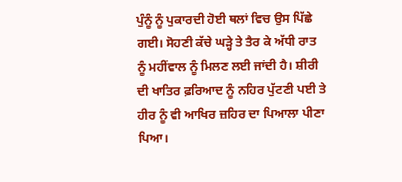ਪੁੰਨੂੰ ਨੂੰ ਪੁਕਾਰਦੀ ਹੋਈ ਥਲਾਂ ਵਿਚ ਉਸ ਪਿੱਛੇ ਗਈ। ਸੋਹਣੀ ਕੱਚੇ ਘੜ੍ਹੇ ਤੇ ਤੈਰ ਕੇ ਅੱਧੀ ਰਾਤ ਨੂੰ ਮਹੀਂਵਾਲ ਨੂੰ ਮਿਲਣ ਲਈ ਜਾਂਦੀ ਹੈ। ਸ਼ੀਰੀ ਦੀ ਖਾਤਿਰ ਫ਼ਰਿਆਦ ਨੂੰ ਨਹਿਰ ਪੁੱਟਣੀ ਪਈ ਤੇ ਹੀਰ ਨੂੰ ਵੀ ਆਖਿਰ ਜ਼ਹਿਰ ਦਾ ਪਿਆਲਾ ਪੀਣਾ ਪਿਆ।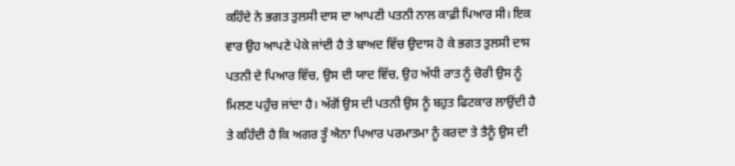ਕਹਿੰਦੇ ਨੇ ਭਗਤ ਤੁਲਸੀ ਦਾਸ ਦਾ ਆਪਣੀ ਪਤਨੀ ਨਾਲ ਕਾਫ਼ੀ ਪਿਆਰ ਸੀ। ਇਕ ਵਾਰ ਉਹ ਆਪਣੇ ਪੇਕੇ ਜਾਂਦੀ ਹੈ ਤੇ ਬਾਅਦ ਵਿੱਚ ਉਦਾਸ ਹੋ ਕੇ ਭਗਤ ਤੁਲਸੀ ਦਾਸ ਪਤਨੀ ਦੇ ਪਿਆਰ ਵਿੱਚ, ਉਸ ਦੀ ਯਾਦ ਵਿੱਚ, ਉਹ ਅੱਧੀ ਰਾਤ ਨੂੰ ਚੋਰੀ ਉਸ ਨੂੰ ਮਿਲਣ ਪਹੁੰਚ ਜਾਂਦਾ ਹੈ। ਅੱਗੋਂ ਉਸ ਦੀ ਪਤਨੀ ਉਸ ਨੂੰ ਬਹੁਤ ਫਿਟਕਾਰ ਲਾਉਂਦੀ ਹੈ ਤੇ ਕਹਿੰਦੀ ਹੈ ਕਿ ਅਗਰ ਤੂੰ ਐਨਾ ਪਿਆਰ ਪਰਮਾਤਮਾ ਨੂੰ ਕਰਦਾ ਤੇ ਤੈਨੂੰ ਉਸ ਦੀ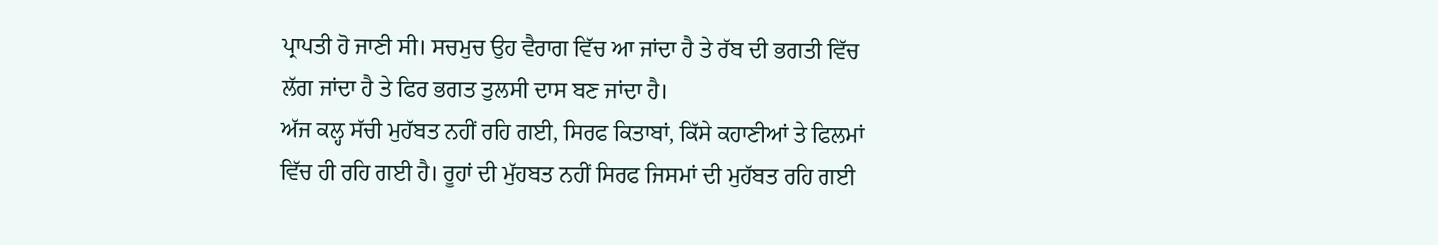ਪ੍ਰਾਪਤੀ ਹੋ ਜਾਣੀ ਸੀ। ਸਚਮੁਚ ਉਹ ਵੈਰਾਗ ਵਿੱਚ ਆ ਜਾਂਦਾ ਹੈ ਤੇ ਰੱਬ ਦੀ ਭਗਤੀ ਵਿੱਚ ਲੱਗ ਜਾਂਦਾ ਹੈ ਤੇ ਫਿਰ ਭਗਤ ਤੁਲਸੀ ਦਾਸ ਬਣ ਜਾਂਦਾ ਹੈ।
ਅੱਜ ਕਲ੍ਹ ਸੱਚੀ ਮੁਹੱਬਤ ਨਹੀਂ ਰਹਿ ਗਈ, ਸਿਰਫ ਕਿਤਾਬਾਂ, ਕਿੱਸੇ ਕਹਾਣੀਆਂ ਤੇ ਫਿਲਮਾਂ ਵਿੱਚ ਹੀ ਰਹਿ ਗਈ ਹੈ। ਰੂਹਾਂ ਦੀ ਮੁੱਹਬਤ ਨਹੀਂ ਸਿਰਫ ਜਿਸਮਾਂ ਦੀ ਮੁਹੱਬਤ ਰਹਿ ਗਈ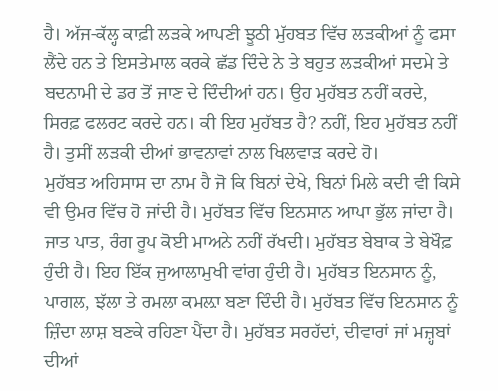ਹੈ। ਅੱਜ-ਕੱਲ੍ਹ ਕਾਫ਼ੀ ਲੜਕੇ ਆਪਣੀ ਝੂਠੀ ਮੁੱਹਬਤ ਵਿੱਚ ਲੜਕੀਆਂ ਨੂੰ ਫਸਾ ਲੈਂਦੇ ਹਨ ਤੇ ਇਸਤੇਮਾਲ ਕਰਕੇ ਛੱਡ ਦਿੰਦੇ ਨੇ ਤੇ ਬਹੁਤ ਲੜਕੀਆਂ ਸਦਮੇ ਤੇ ਬਦਨਾਮੀ ਦੇ ਡਰ ਤੋਂ ਜਾਣ ਦੇ ਦਿੰਦੀਆਂ ਹਨ। ਉਹ ਮੁਹੱਬਤ ਨਹੀਂ ਕਰਦੇ, ਸਿਰਫ਼ ਫਲਰਟ ਕਰਦੇ ਹਨ। ਕੀ ਇਹ ਮੁਹੱਬਤ ਹੈ? ਨਹੀਂ, ਇਹ ਮੁਹੱਬਤ ਨਹੀਂ ਹੈ। ਤੁਸੀਂ ਲੜਕੀ ਦੀਆਂ ਭਾਵਨਾਵਾਂ ਨਾਲ ਖਿਲਵਾੜ ਕਰਦੇ ਹੋ।
ਮੁਹੱਬਤ ਅਹਿਸਾਸ ਦਾ ਨਾਮ ਹੈ ਜੋ ਕਿ ਬਿਨਾਂ ਦੇਖੇ, ਬਿਨਾਂ ਮਿਲੇ ਕਦੀ ਵੀ ਕਿਸੇ ਵੀ ਉਮਰ ਵਿੱਚ ਹੋ ਜਾਂਦੀ ਹੈ। ਮੁਹੱਬਤ ਵਿੱਚ ਇਨਸਾਨ ਆਪਾ ਭੁੱਲ ਜਾਂਦਾ ਹੈ। ਜਾਤ ਪਾਤ, ਰੰਗ ਰੂਪ ਕੋਈ ਮਾਅਨੇ ਨਹੀਂ ਰੱਖਦੀ। ਮੁਹੱਬਤ ਬੇਬਾਕ ਤੇ ਬੇਖੌਫ਼ ਹੁੰਦੀ ਹੈ। ਇਹ ਇੱਕ ਜੁਆਲਾਮੁਖੀ ਵਾਂਗ ਹੁੰਦੀ ਹੈ। ਮੁਹੱਬਤ ਇਨਸਾਨ ਨੂੰ, ਪਾਗਲ, ਝੱਲਾ ਤੇ ਰਮਲਾ ਕਮਲ਼ਾ ਬਣਾ ਦਿੰਦੀ ਹੈ। ਮੁਹੱਬਤ ਵਿੱਚ ਇਨਸਾਨ ਨੂੰ ਜ਼ਿੰਦਾ ਲਾਸ਼ ਬਣਕੇ ਰਹਿਣਾ ਪੈਂਦਾ ਹੈ। ਮੁਹੱਬਤ ਸਰਹੱਦਾਂ, ਦੀਵਾਰਾਂ ਜਾਂ ਮਜ਼੍ਹਬਾਂ ਦੀਆਂ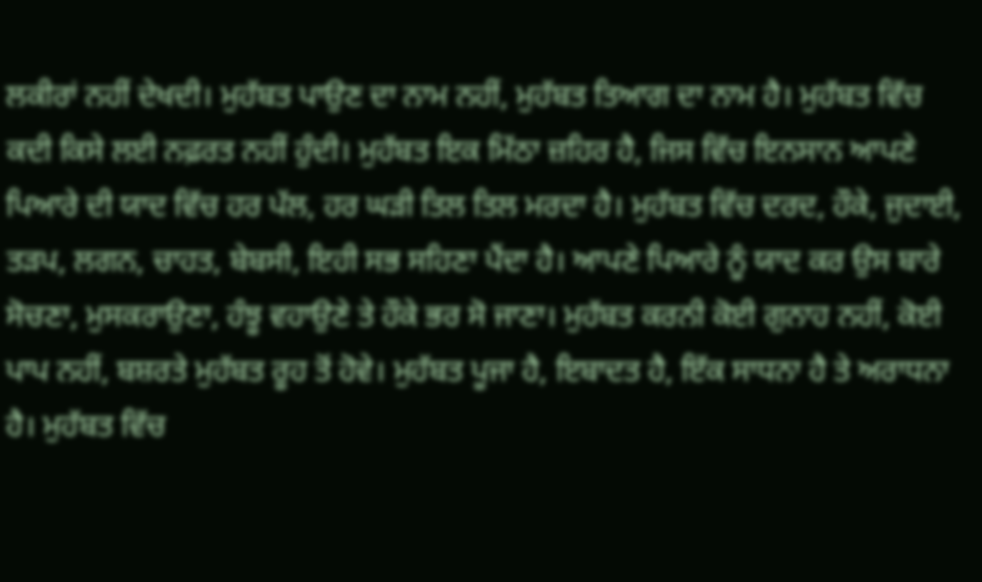ਲਕੀਰਾਂ ਨਹੀਂ ਦੇਖਦੀ। ਮੁਹੱਬਤ ਪਾਉਣ ਦਾ ਨਾਮ ਨਹੀਂ, ਮੁਹੱਬਤ ਤਿਆਗ ਦਾ ਨਾਮ ਹੈ। ਮੁਹੱਬਤ ਵਿੱਚ ਕਦੀ ਕਿਸੇ ਲਈ ਨਫ਼ਰਤ ਨਹੀਂ ਹੁੰਦੀ। ਮੁਹੱਬਤ ਇਕ ਮਿੱਠਾ ਜ਼ਹਿਰ ਹੈ, ਜਿਸ ਵਿੱਚ ਇਨਸਾਨ ਆਪਣੇ ਪਿਆਰੇ ਦੀ ਯਾਦ ਵਿੱਚ ਹਰ ਪੱਲ, ਹਰ ਘੜੀ ਤਿਲ ਤਿਲ ਮਰਦਾ ਹੈ। ਮੁਹੱਬਤ ਵਿੱਚ ਦਰਦ, ਹੌਕੇ, ਜੁਦਾਈ, ਤੜਪ, ਲਗਨ, ਚਾਹਤ, ਬੇਬਸੀ, ਇਹੀ ਸਭ ਸਹਿਣਾ ਪੈਂਦਾ ਹੈ। ਆਪਣੇ ਪਿਆਰੇ ਨੂੰ ਯਾਦ ਕਰ ਉਸ ਬਾਰੇ ਸੋਚਣਾ, ਮੁਸਕਰਾਉਣਾ, ਹੰਝੂ ਵਹਾਉਣੇ ਤੇ ਹੌਕੇ ਭਰ ਸੋ ਜਾਣਾ। ਮੁਹੱਬਤ ਕਰਨੀ ਕੋਈ ਗੁਨਾਹ ਨਹੀਂ, ਕੋਈ ਪਾਪ ਨਹੀਂ, ਬਸ਼ਰਤੇ ਮੁਹੱਬਤ ਰੂਹ ਤੋਂ ਹੋਵੇ। ਮੁਹੱਬਤ ਪੂਜਾ ਹੈ, ਇਬਾਦਤ ਹੈ, ਇੱਕ ਸਾਧਨਾ ਹੈ ਤੇ ਅਰਾਧਨਾ ਹੈ। ਮੁਹੱਬਤ ਵਿੱਚ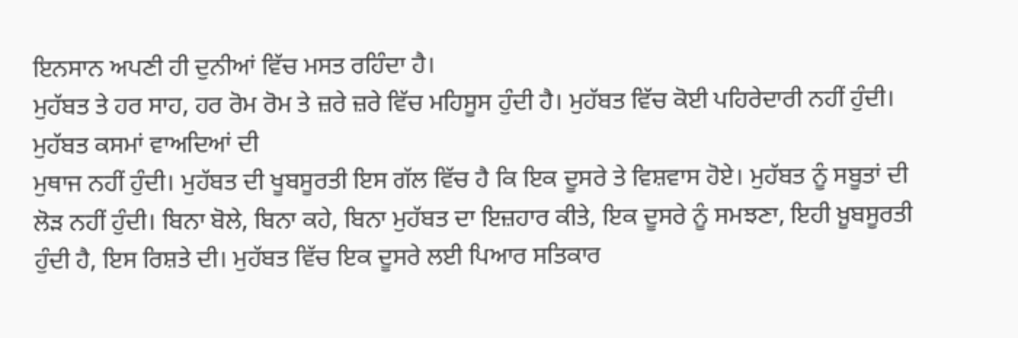ਇਨਸਾਨ ਅਪਣੀ ਹੀ ਦੁਨੀਆਂ ਵਿੱਚ ਮਸਤ ਰਹਿੰਦਾ ਹੈ।
ਮੁਹੱਬਤ ਤੇ ਹਰ ਸਾਹ, ਹਰ ਰੋਮ ਰੋਮ ਤੇ ਜ਼ਰੇ ਜ਼ਰੇ ਵਿੱਚ ਮਹਿਸੂਸ ਹੁੰਦੀ ਹੈ। ਮੁਹੱਬਤ ਵਿੱਚ ਕੋਈ ਪਹਿਰੇਦਾਰੀ ਨਹੀਂ ਹੁੰਦੀ। ਮੁਹੱਬਤ ਕਸਮਾਂ ਵਾਅਦਿਆਂ ਦੀ
ਮੁਥਾਜ ਨਹੀਂ ਹੁੰਦੀ। ਮੁਹੱਬਤ ਦੀ ਖੂਬਸੂਰਤੀ ਇਸ ਗੱਲ ਵਿੱਚ ਹੈ ਕਿ ਇਕ ਦੂਸਰੇ ਤੇ ਵਿਸ਼ਵਾਸ ਹੋਏ। ਮੁਹੱਬਤ ਨੂੰ ਸਬੂਤਾਂ ਦੀ ਲੋੜ ਨਹੀਂ ਹੁੰਦੀ। ਬਿਨਾ ਬੋਲੇ, ਬਿਨਾ ਕਹੇ, ਬਿਨਾ ਮੁਹੱਬਤ ਦਾ ਇਜ਼ਹਾਰ ਕੀਤੇ, ਇਕ ਦੂਸਰੇ ਨੂੰ ਸਮਝਣਾ, ਇਹੀ ਖ਼ੂਬਸੂਰਤੀ ਹੁੰਦੀ ਹੈ, ਇਸ ਰਿਸ਼ਤੇ ਦੀ। ਮੁਹੱਬਤ ਵਿੱਚ ਇਕ ਦੂਸਰੇ ਲਈ ਪਿਆਰ ਸਤਿਕਾਰ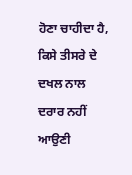ਹੋਣਾ ਚਾਹੀਦਾ ਹੈ, ਕਿਸੇ ਤੀਸਰੇ ਦੇ ਦਖਲ ਨਾਲ ਦਰਾਰ ਨਹੀਂ ਆਉਣੀ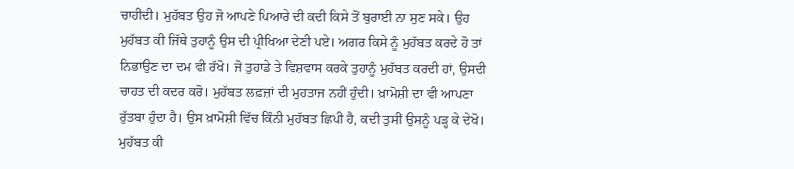ਚਾਹੀਦੀ। ਮੁਹੱਬਤ ਉਹ ਜੋ ਆਪਣੇ ਪਿਆਰੇ ਦੀ ਕਦੀ ਕਿਸੇ ਤੋਂ ਬੁਰਾਈ ਨਾ ਸੁਣ ਸਕੇ। ਉਹ ਮੁਹੱਬਤ ਕੀ ਜਿੱਥੇ ਤੁਹਾਨੂੰ ਉਸ ਦੀ ਪ੍ਰੀਖਿਆ ਦੇਣੀ ਪਏ। ਅਗਰ ਕਿਸੇ ਨੂੰ ਮੁਹੱਬਤ ਕਰਦੇ ਹੋ ਤਾਂ ਨਿਭਾਉਣ ਦਾ ਦਮ ਵੀ ਰੱਖੋ। ਜੋ ਤੁਹਾਡੇ ਤੇ ਵਿਸ਼ਵਾਸ ਕਰਕੇ ਤੁਹਾਨੂੰ ਮੁਹੱਬਤ ਕਰਦੀ ਹਾਂ, ਉਸਦੀ ਚਾਹਤ ਦੀ ਕਦਰ ਕਰੋ। ਮੁਹੱਬਤ ਲਫ਼ਜ਼ਾਂ ਦੀ ਮੁਹਤਾਜ ਨਹੀਂ ਹੁੰਦੀ। ਖ਼ਾਮੋਸ਼ੀ ਦਾ ਵੀ ਆਪਣਾ ਰੁੱਤਬਾ ਹੁੰਦਾ ਹੈ। ਉਸ ਖ਼ਾਮੋਸ਼ੀ ਵਿੱਚ ਕਿੰਨੀ ਮੁਹੱਬਤ ਛਿਪੀ ਹੈ, ਕਦੀ ਤੁਸੀਂ ਉਸਨੂੰ ਪੜ੍ਹ ਕੇ ਦੇਖੋ। ਮੁਹੱਬਤ ਕੀ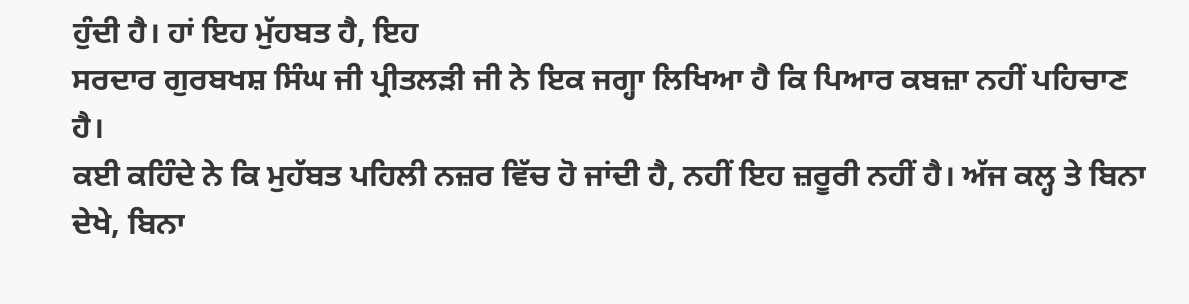ਹੁੰਦੀ ਹੈ। ਹਾਂ ਇਹ ਮੁੱਹਬਤ ਹੈ, ਇਹ
ਸਰਦਾਰ ਗੁਰਬਖਸ਼ ਸਿੰਘ ਜੀ ਪ੍ਰੀਤਲੜੀ ਜੀ ਨੇ ਇਕ ਜਗ੍ਹਾ ਲਿਖਿਆ ਹੈ ਕਿ ਪਿਆਰ ਕਬਜ਼ਾ ਨਹੀਂ ਪਹਿਚਾਣ ਹੈ।
ਕਈ ਕਹਿੰਦੇ ਨੇ ਕਿ ਮੁਹੱਬਤ ਪਹਿਲੀ ਨਜ਼ਰ ਵਿੱਚ ਹੋ ਜਾਂਦੀ ਹੈ, ਨਹੀਂ ਇਹ ਜ਼ਰੂਰੀ ਨਹੀਂ ਹੈ। ਅੱਜ ਕਲ੍ਹ ਤੇ ਬਿਨਾ ਦੇਖੇ, ਬਿਨਾ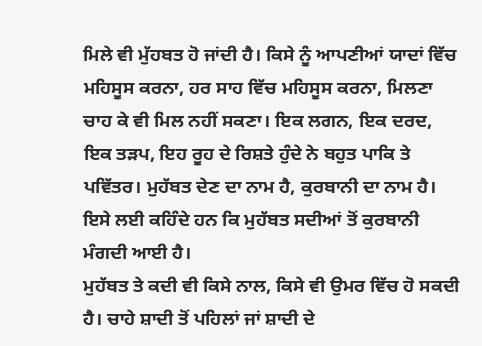ਮਿਲੇ ਵੀ ਮੁੱਹਬਤ ਹੋ ਜਾਂਦੀ ਹੈ। ਕਿਸੇ ਨੂੰ ਆਪਣੀਆਂ ਯਾਦਾਂ ਵਿੱਚ ਮਹਿਸੂਸ ਕਰਨਾ, ਹਰ ਸਾਹ ਵਿੱਚ ਮਹਿਸੂਸ ਕਰਨਾ, ਮਿਲਣਾ ਚਾਹ ਕੇ ਵੀ ਮਿਲ ਨਹੀਂ ਸਕਣਾ। ਇਕ ਲਗਨ, ਇਕ ਦਰਦ, ਇਕ ਤੜਪ, ਇਹ ਰੂਹ ਦੇ ਰਿਸ਼ਤੇ ਹੁੰਦੇ ਨੇ ਬਹੁਤ ਪਾਕਿ ਤੇ ਪਵਿੱਤਰ। ਮੁਹੱਬਤ ਦੇਣ ਦਾ ਨਾਮ ਹੈ, ਕੁਰਬਾਨੀ ਦਾ ਨਾਮ ਹੈ। ਇਸੇ ਲਈ ਕਹਿੰਦੇ ਹਨ ਕਿ ਮੁਹੱਬਤ ਸਦੀਆਂ ਤੋਂ ਕੁਰਬਾਨੀ ਮੰਗਦੀ ਆਈ ਹੈ।
ਮੁਹੱਬਤ ਤੇ ਕਦੀ ਵੀ ਕਿਸੇ ਨਾਲ, ਕਿਸੇ ਵੀ ਉਮਰ ਵਿੱਚ ਹੋ ਸਕਦੀ ਹੈ। ਚਾਹੇ ਸ਼ਾਦੀ ਤੋਂ ਪਹਿਲਾਂ ਜਾਂ ਸ਼ਾਦੀ ਦੇ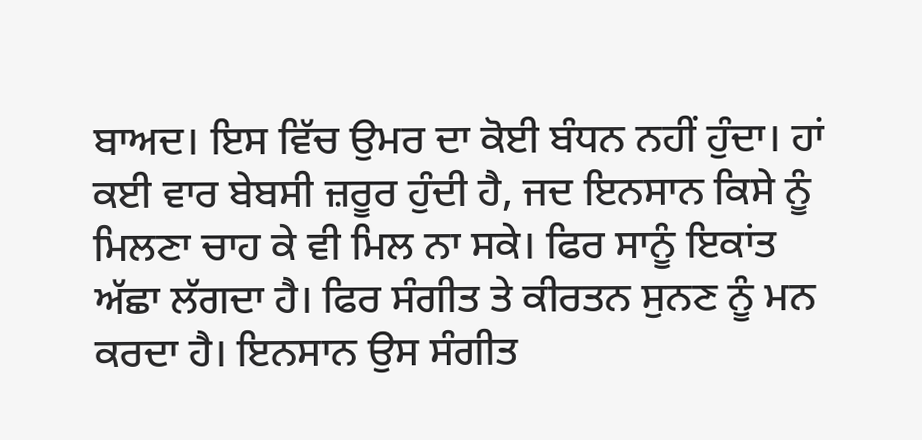ਬਾਅਦ। ਇਸ ਵਿੱਚ ਉਮਰ ਦਾ ਕੋਈ ਬੰਧਨ ਨਹੀਂ ਹੁੰਦਾ। ਹਾਂ ਕਈ ਵਾਰ ਬੇਬਸੀ ਜ਼ਰੂਰ ਹੁੰਦੀ ਹੈ, ਜਦ ਇਨਸਾਨ ਕਿਸੇ ਨੂੰ ਮਿਲਣਾ ਚਾਹ ਕੇ ਵੀ ਮਿਲ ਨਾ ਸਕੇ। ਫਿਰ ਸਾਨੂੰ ਇਕਾਂਤ ਅੱਛਾ ਲੱਗਦਾ ਹੈ। ਫਿਰ ਸੰਗੀਤ ਤੇ ਕੀਰਤਨ ਸੁਨਣ ਨੂੰ ਮਨ ਕਰਦਾ ਹੈ। ਇਨਸਾਨ ਉਸ ਸੰਗੀਤ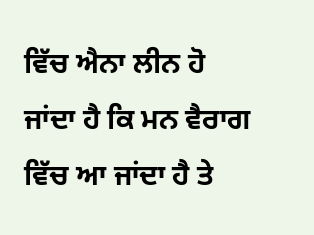ਵਿੱਚ ਐਨਾ ਲੀਨ ਹੋ ਜਾਂਦਾ ਹੈ ਕਿ ਮਨ ਵੈਰਾਗ ਵਿੱਚ ਆ ਜਾਂਦਾ ਹੈ ਤੇ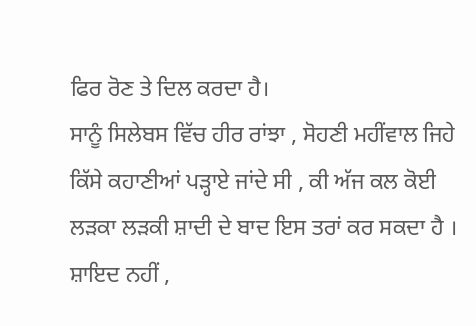ਫਿਰ ਰੋਣ ਤੇ ਦਿਲ ਕਰਦਾ ਹੈ।
ਸਾਨੂੰ ਸਿਲੇਬਸ ਵਿੱਚ ਹੀਰ ਰਾਂਝਾ , ਸੋਹਣੀ ਮਹੀਂਵਾਲ ਜਿਹੇ ਕਿੱਸੇ ਕਹਾਣੀਆਂ ਪੜ੍ਹਾਏ ਜਾਂਦੇ ਸੀ , ਕੀ ਅੱਜ ਕਲ ਕੋਈ ਲੜਕਾ ਲੜਕੀ ਸ਼ਾਦੀ ਦੇ ਬਾਦ ਇਸ ਤਰਾਂ ਕਰ ਸਕਦਾ ਹੈ । ਸ਼ਾਇਦ ਨਹੀਂ ,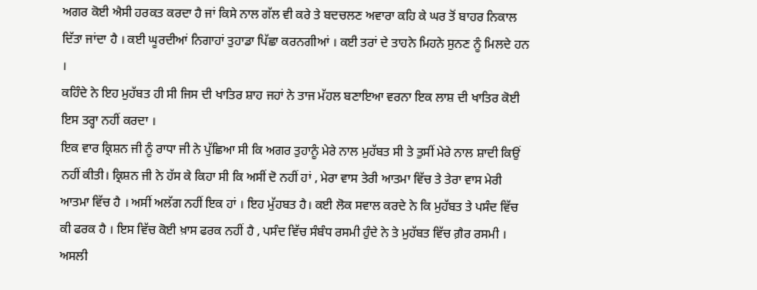ਅਗਰ ਕੋਈ ਐਸੀ ਹਰਕਤ ਕਰਦਾ ਹੈ ਜਾਂ ਕਿਸੇ ਨਾਲ ਗੱਲ ਵੀ ਕਰੇ ਤੇ ਬਦਚਲਣ ਅਵਾਰਾ ਕਹਿ ਕੇ ਘਰ ਤੋਂ ਬਾਹਰ ਨਿਕਾਲ ਦਿੱਤਾ ਜਾਂਦਾ ਹੈ । ਕਈ ਘੂਰਦੀਆਂ ਨਿਗਾਹਾਂ ਤੁਹਾਡਾ ਪਿੱਛਾ ਕਰਨਗੀਆਂ । ਕਈ ਤਰਾਂ ਦੇ ਤਾਹਨੇ ਮਿਹਨੇ ਸੁਨਣ ਨੂੰ ਮਿਲਦੇ ਹਨ ।
ਕਹਿੰਦੇ ਨੇ ਇਹ ਮੁਹੱਬਤ ਹੀ ਸੀ ਜਿਸ ਦੀ ਖਾਤਿਰ ਸ਼ਾਹ ਜਹਾਂ ਨੇ ਤਾਜ ਮੱਹਲ ਬਣਾਇਆ ਵਰਨਾ ਇਕ ਲਾਸ਼ ਦੀ ਖਾਤਿਰ ਕੋਈ ਇਸ ਤਰ੍ਹਾ ਨਹੀਂ ਕਰਦਾ ।
ਇਕ ਵਾਰ ਕ੍ਰਿਸ਼ਨ ਜੀ ਨੂੰ ਰਾਧਾ ਜੀ ਨੇ ਪੁੱਛਿਆ ਸੀ ਕਿ ਅਗਰ ਤੁਹਾਨੂੰ ਮੇਰੇ ਨਾਲ ਮੁਹੱਬਤ ਸੀ ਤੇ ਤੁਸੀਂ ਮੇਰੇ ਨਾਲ ਸ਼ਾਦੀ ਕਿਉਂ ਨਹੀਂ ਕੀਤੀ। ਕ੍ਰਿਸ਼ਨ ਜੀ ਨੇ ਹੱਸ ਕੇ ਕਿਹਾ ਸੀ ਕਿ ਅਸੀਂ ਦੋ ਨਹੀਂ ਹਾਂ , ਮੇਰਾ ਵਾਸ ਤੇਰੀ ਆਤਮਾ ਵਿੱਚ ਤੇ ਤੇਰਾ ਵਾਸ ਮੇਰੀ ਆਤਮਾ ਵਿੱਚ ਹੈ । ਅਸੀਂ ਅਲੱਗ ਨਹੀਂ ਇਕ ਹਾਂ । ਇਹ ਮੁੱਹਬਤ ਹੈ। ਕਈ ਲੋਕ ਸਵਾਲ ਕਰਦੇ ਨੇ ਕਿ ਮੁਹੱਬਤ ਤੇ ਪਸੰਦ ਵਿੱਚ ਕੀ ਫਰਕ ਹੈ । ਇਸ ਵਿੱਚ ਕੋਈ ਖ਼ਾਸ ਫਰਕ ਨਹੀਂ ਹੈ , ਪਸੰਦ ਵਿੱਚ ਸੰਬੰਧ ਰਸਮੀ ਹੁੰਦੇ ਨੇ ਤੇ ਮੁਹੱਬਤ ਵਿੱਚ ਗ਼ੈਰ ਰਸਮੀ ।
ਅਸਲੀ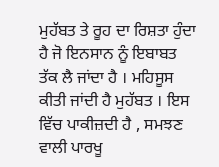ਮੁਹੱਬਤ ਤੇ ਰੂਹ ਦਾ ਰਿਸ਼ਤਾ ਹੁੰਦਾ ਹੈ ਜੋ ਇਨਸਾਨ ਨੂੰ ਇਬਾਬਤ ਤੱਕ ਲੈ ਜਾਂਦਾ ਹੈ । ਮਹਿਸੂਸ ਕੀਤੀ ਜਾਂਦੀ ਹੈ ਮੁਹੱਬਤ । ਇਸ ਵਿੱਚ ਪਾਕੀਜ਼ਦੀ ਹੈ , ਸਮਝਣ ਵਾਲੀ ਪਾਰਖੂ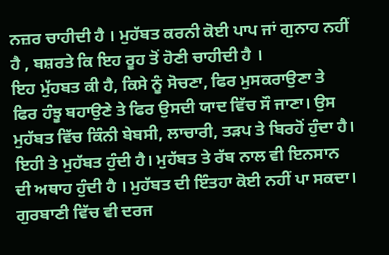ਨਜ਼ਰ ਚਾਹੀਦੀ ਹੈ । ਮੁਹੱਬਤ ਕਰਨੀ ਕੋਈ ਪਾਪ ਜਾਂ ਗੁਨਾਹ ਨਹੀਂ ਹੈ , ਬਸ਼ਰਤੇ ਕਿ ਇਹ ਰੂਹ ਤੋਂ ਹੋਣੀ ਚਾਹੀਦੀ ਹੈ ।
ਇਹ ਮੁੱਹਬਤ ਕੀ ਹੈ, ਕਿਸੇ ਨੂੰ ਸੋਚਣਾ, ਫਿਰ ਮੁਸਕਰਾਉਣਾ ਤੇ ਫਿਰ ਹੰਝੂ ਬਹਾਉਣੇ ਤੇ ਫਿਰ ਉਸਦੀ ਯਾਦ ਵਿੱਚ ਸੌ ਜਾਣਾ। ਉਸ ਮੁਹੱਬਤ ਵਿੱਚ ਕਿੰਨੀ ਬੇਬਸੀ, ਲਾਚਾਰੀ, ਤੜਪ ਤੇ ਬਿਰਹੋਂ ਹੁੰਦਾ ਹੈ। ਇਹੀ ਤੇ ਮੁਹੱਬਤ ਹੁੰਦੀ ਹੈ। ਮੁਹੱਬਤ ਤੇ ਰੱਬ ਨਾਲ ਵੀ ਇਨਸਾਨ ਦੀ ਅਥਾਹ ਹੁੰਦੀ ਹੈ । ਮੁਹੱਬਤ ਦੀ ਇੰਤਹਾ ਕੋਈ ਨਹੀਂ ਪਾ ਸਕਦਾ। ਗੁਰਬਾਣੀ ਵਿੱਚ ਵੀ ਦਰਜ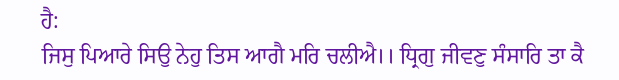ਹੈ:
ਜਿਸੁ ਪਿਆਰੇ ਸਿਉ ਨੇਹੁ ਤਿਸ ਆਗੈ ਮਰਿ ਚਲੀਐ।। ਧ੍ਰਿਗੁ ਜੀਵਣੁ ਸੰਸਾਰਿ ਤਾ ਕੈ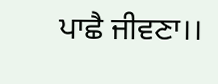ਪਾਛੈ ਜੀਵਣਾ।।